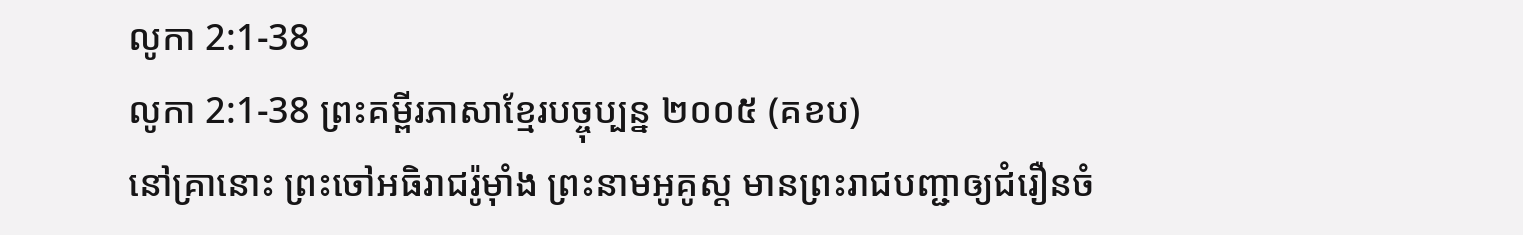លូកា 2:1-38
លូកា 2:1-38 ព្រះគម្ពីរភាសាខ្មែរបច្ចុប្បន្ន ២០០៥ (គខប)
នៅគ្រានោះ ព្រះចៅអធិរាជរ៉ូម៉ាំង ព្រះនាមអូគូស្ដ មានព្រះរាជបញ្ជាឲ្យជំរឿនចំ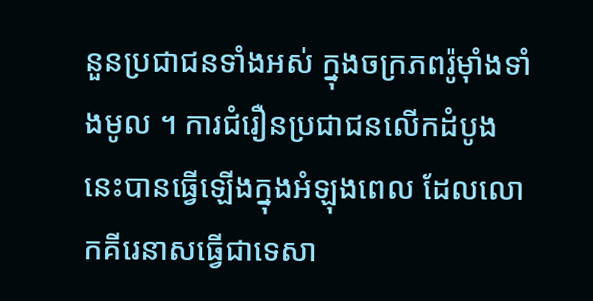នួនប្រជាជនទាំងអស់ ក្នុងចក្រភពរ៉ូម៉ាំងទាំងមូល ។ ការជំរឿនប្រជាជនលើកដំបូងនេះបានធ្វើឡើងក្នុងអំឡុងពេល ដែលលោកគីរេនាសធ្វើជាទេសា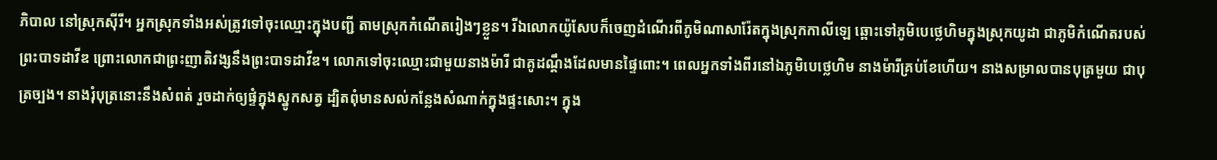ភិបាល នៅស្រុកស៊ីរី។ អ្នកស្រុកទាំងអស់ត្រូវទៅចុះឈ្មោះក្នុងបញ្ជី តាមស្រុកកំណើតរៀងៗខ្លួន។ រីឯលោកយ៉ូសែបក៏ចេញដំណើរពីភូមិណាសារ៉ែតក្នុងស្រុកកាលីឡេ ឆ្ពោះទៅភូមិបេថ្លេហិមក្នុងស្រុកយូដា ជាភូមិកំណើតរបស់ព្រះបាទដាវីឌ ព្រោះលោកជាព្រះញាតិវង្សនឹងព្រះបាទដាវីឌ។ លោកទៅចុះឈ្មោះជាមួយនាងម៉ារី ជាគូដណ្ដឹងដែលមានផ្ទៃពោះ។ ពេលអ្នកទាំងពីរនៅឯភូមិបេថ្លេហិម នាងម៉ារីគ្រប់ខែហើយ។ នាងសម្រាលបានបុត្រមួយ ជាបុត្រច្បង។ នាងរុំបុត្រនោះនឹងសំពត់ រួចដាក់ឲ្យផ្ទំក្នុងស្នូកសត្វ ដ្បិតពុំមានសល់កន្លែងសំណាក់ក្នុងផ្ទះសោះ។ ក្នុង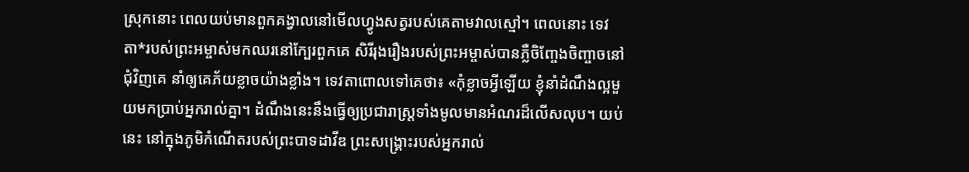ស្រុកនោះ ពេលយប់មានពួកគង្វាលនៅមើលហ្វូងសត្វរបស់គេតាមវាលស្មៅ។ ពេលនោះ ទេវតា*របស់ព្រះអម្ចាស់មកឈរនៅក្បែរពួកគេ សិរីរុងរឿងរបស់ព្រះអម្ចាស់បានភ្លឺចិញ្ចែងចិញ្ចាចនៅជុំវិញគេ នាំឲ្យគេភ័យខ្លាចយ៉ាងខ្លាំង។ ទេវតាពោលទៅគេថា៖ «កុំខ្លាចអ្វីឡើយ ខ្ញុំនាំដំណឹងល្អមួយមកប្រាប់អ្នករាល់គ្នា។ ដំណឹងនេះនឹងធ្វើឲ្យប្រជារាស្ត្រទាំងមូលមានអំណរដ៏លើសលុប។ យប់នេះ នៅក្នុងភូមិកំណើតរបស់ព្រះបាទដាវីឌ ព្រះសង្គ្រោះរបស់អ្នករាល់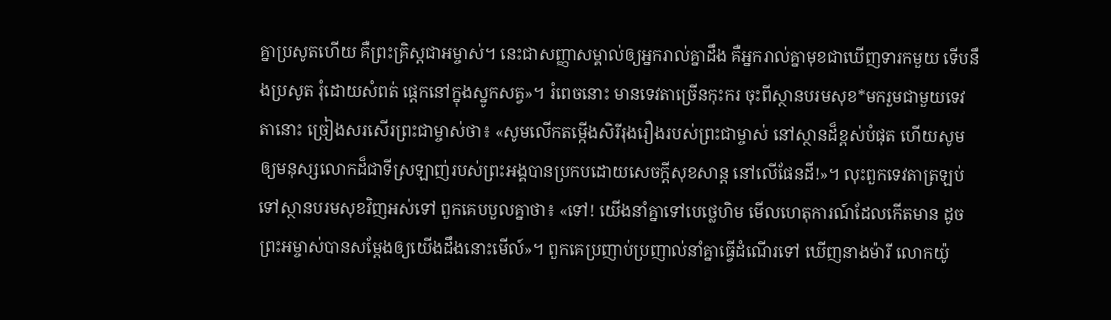គ្នាប្រសូតហើយ គឺព្រះគ្រិស្តជាអម្ចាស់។ នេះជាសញ្ញាសម្គាល់ឲ្យអ្នករាល់គ្នាដឹង គឺអ្នករាល់គ្នាមុខជាឃើញទារកមួយ ទើបនឹងប្រសូត រុំដោយសំពត់ ផ្ដេកនៅក្នុងស្នូកសត្វ»។ រំពេចនោះ មានទេវតាច្រើនកុះករ ចុះពីស្ថានបរមសុខ*មករួមជាមួយទេវតានោះ ច្រៀងសរសើរព្រះជាម្ចាស់ថា៖ «សូមលើកតម្កើងសិរីរុងរឿងរបស់ព្រះជាម្ចាស់ នៅស្ថានដ៏ខ្ពស់បំផុត ហើយសូមឲ្យមនុស្សលោកដ៏ជាទីស្រឡាញ់របស់ព្រះអង្គបានប្រកបដោយសេចក្ដីសុខសាន្ត នៅលើផែនដី!»។ លុះពួកទេវតាត្រឡប់ទៅស្ថានបរមសុខវិញអស់ទៅ ពួកគេបបួលគ្នាថា៖ «ទៅ! យើងនាំគ្នាទៅបេថ្លេហិម មើលហេតុការណ៍ដែលកើតមាន ដូចព្រះអម្ចាស់បានសម្តែងឲ្យយើងដឹងនោះមើល៍»។ ពួកគេប្រញាប់ប្រញាល់នាំគ្នាធ្វើដំណើរទៅ ឃើញនាងម៉ារី លោកយ៉ូ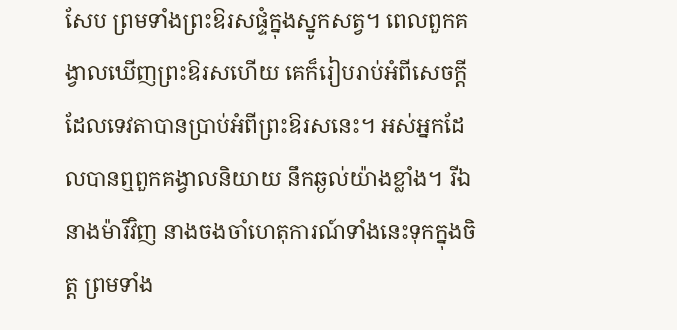សែប ព្រមទាំងព្រះឱរសផ្ទំក្នុងស្នូកសត្វ។ ពេលពួកគង្វាលឃើញព្រះឱរសហើយ គេក៏រៀបរាប់អំពីសេចក្ដីដែលទេវតាបានប្រាប់អំពីព្រះឱរសនេះ។ អស់អ្នកដែលបានឮពួកគង្វាលនិយាយ នឹកឆ្ងល់យ៉ាងខ្លាំង។ រីឯនាងម៉ារីវិញ នាងចងចាំហេតុការណ៍ទាំងនេះទុកក្នុងចិត្ត ព្រមទាំង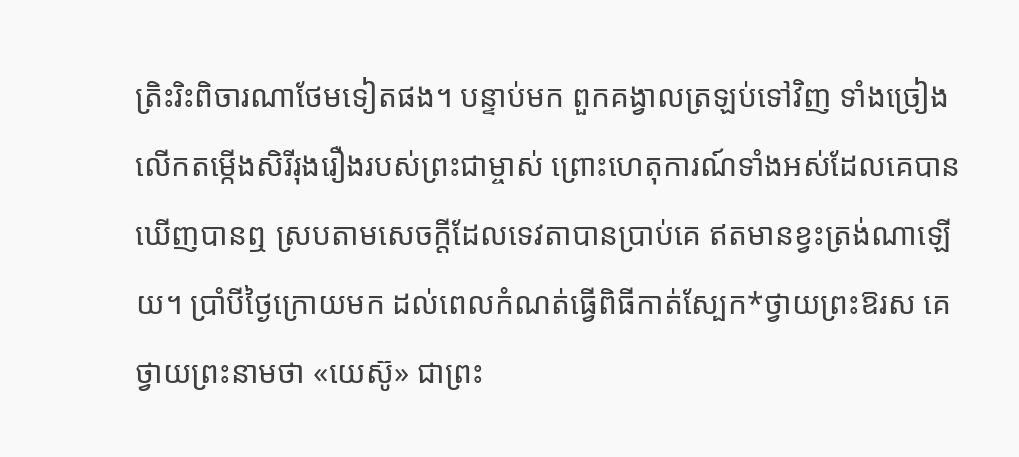ត្រិះរិះពិចារណាថែមទៀតផង។ បន្ទាប់មក ពួកគង្វាលត្រឡប់ទៅវិញ ទាំងច្រៀងលើកតម្កើងសិរីរុងរឿងរបស់ព្រះជាម្ចាស់ ព្រោះហេតុការណ៍ទាំងអស់ដែលគេបានឃើញបានឮ ស្របតាមសេចក្ដីដែលទេវតាបានប្រាប់គេ ឥតមានខ្វះត្រង់ណាឡើយ។ ប្រាំបីថ្ងៃក្រោយមក ដល់ពេលកំណត់ធ្វើពិធីកាត់ស្បែក*ថ្វាយព្រះឱរស គេថ្វាយព្រះនាមថា «យេស៊ូ» ជាព្រះ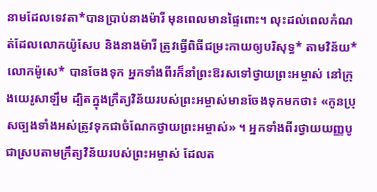នាមដែលទេវតា*បានប្រាប់នាងម៉ារី មុនពេលមានផ្ទៃពោះ។ លុះដល់ពេលកំណត់ដែលលោកយ៉ូសែប និងនាងម៉ារី ត្រូវធ្វើពិធីជម្រះកាយឲ្យបរិសុទ្ធ* តាមវិន័យ*លោកម៉ូសេ* បានចែងទុក អ្នកទាំងពីរក៏នាំព្រះឱរសទៅថ្វាយព្រះអម្ចាស់ នៅក្រុងយេរូសាឡឹម ដ្បិតក្នុងក្រឹត្យវិន័យរបស់ព្រះអម្ចាស់មានចែងទុកមកថា៖ «កូនប្រុសច្បងទាំងអស់ត្រូវទុកជាចំណែកថ្វាយព្រះអម្ចាស់» ។ អ្នកទាំងពីរថ្វាយយញ្ញបូជាស្របតាមក្រឹត្យវិន័យរបស់ព្រះអម្ចាស់ ដែលត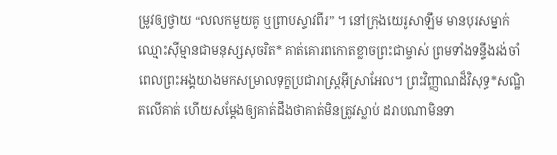ម្រូវឲ្យថ្វាយ “លលកមួយគូ ឬព្រាបស្ទាវពីរ” ។ នៅក្រុងយេរូសាឡឹម មានបុរសម្នាក់ឈ្មោះស៊ីម្មានជាមនុស្សសុចរិត* គាត់គោរពកោតខ្លាចព្រះជាម្ចាស់ ព្រមទាំងទន្ទឹងរង់ចាំពេលព្រះអង្គយាងមកសម្រាលទុក្ខប្រជារាស្ដ្រអ៊ីស្រាអែល។ ព្រះវិញ្ញាណដ៏វិសុទ្ធ*សណ្ឋិតលើគាត់ ហើយសម្តែងឲ្យគាត់ដឹងថាគាត់មិនត្រូវស្លាប់ ដរាបណាមិនទា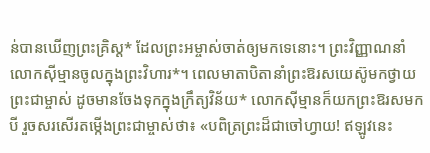ន់បានឃើញព្រះគ្រិស្ត* ដែលព្រះអម្ចាស់ចាត់ឲ្យមកទេនោះ។ ព្រះវិញ្ញាណនាំលោកស៊ីម្មានចូលក្នុងព្រះវិហារ*។ ពេលមាតាបិតានាំព្រះឱរសយេស៊ូមកថ្វាយព្រះជាម្ចាស់ ដូចមានចែងទុកក្នុងក្រឹត្យវិន័យ* លោកស៊ីម្មានក៏យកព្រះឱរសមកបី រួចសរសើរតម្កើងព្រះជាម្ចាស់ថា៖ «បពិត្រព្រះដ៏ជាចៅហ្វាយ! ឥឡូវនេះ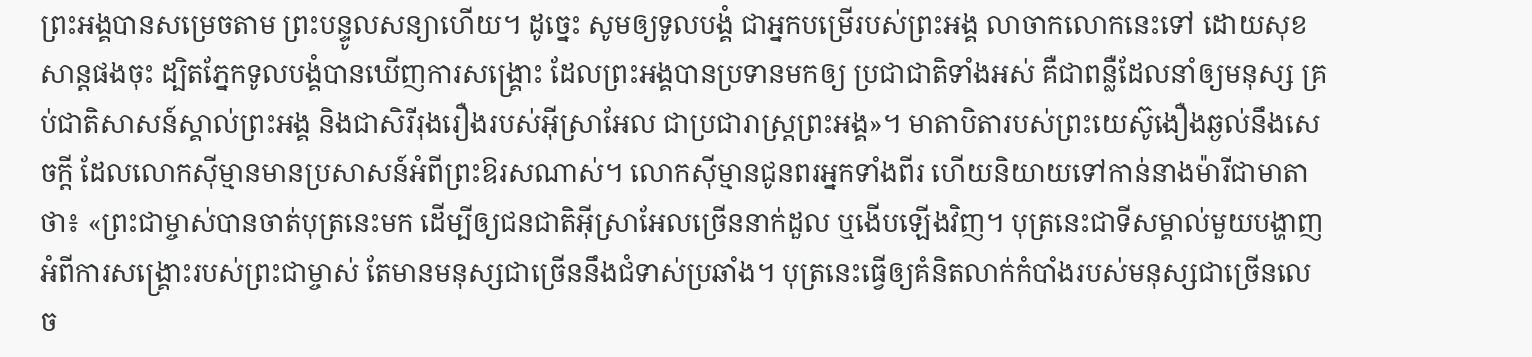ព្រះអង្គបានសម្រេចតាម ព្រះបន្ទូលសន្យាហើយ។ ដូច្នេះ សូមឲ្យទូលបង្គំ ជាអ្នកបម្រើរបស់ព្រះអង្គ លាចាកលោកនេះទៅ ដោយសុខសាន្តផងចុះ ដ្បិតភ្នែកទូលបង្គំបានឃើញការសង្គ្រោះ ដែលព្រះអង្គបានប្រទានមកឲ្យ ប្រជាជាតិទាំងអស់ គឺជាពន្លឺដែលនាំឲ្យមនុស្ស គ្រប់ជាតិសាសន៍ស្គាល់ព្រះអង្គ និងជាសិរីរុងរឿងរបស់អ៊ីស្រាអែល ជាប្រជារាស្ត្រព្រះអង្គ»។ មាតាបិតារបស់ព្រះយេស៊ូងឿងឆ្ងល់នឹងសេចក្ដី ដែលលោកស៊ីម្មានមានប្រសាសន៍អំពីព្រះឱរសណាស់។ លោកស៊ីម្មានជូនពរអ្នកទាំងពីរ ហើយនិយាយទៅកាន់នាងម៉ារីជាមាតាថា៖ «ព្រះជាម្ចាស់បានចាត់បុត្រនេះមក ដើម្បីឲ្យជនជាតិអ៊ីស្រាអែលច្រើននាក់ដួល ឬងើបឡើងវិញ។ បុត្រនេះជាទីសម្គាល់មួយបង្ហាញអំពីការសង្គ្រោះរបស់ព្រះជាម្ចាស់ តែមានមនុស្សជាច្រើននឹងជំទាស់ប្រឆាំង។ បុត្រនេះធ្វើឲ្យគំនិតលាក់កំបាំងរបស់មនុស្សជាច្រើនលេច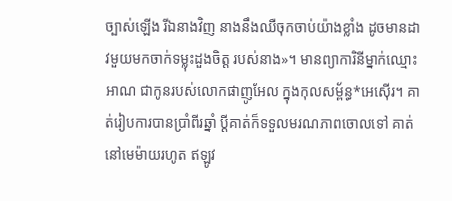ច្បាស់ឡើង រីឯនាងវិញ នាងនឹងឈឺចុកចាប់យ៉ាងខ្លាំង ដូចមានដាវមួយមកចាក់ទម្លុះដួងចិត្ត របស់នាង»។ មានព្យាការិនីម្នាក់ឈ្មោះ អាណ ជាកូនរបស់លោកផាញូអែល ក្នុងកុលសម្ព័ន្ធ*អេស៊ើរ។ គាត់រៀបការបានប្រាំពីរឆ្នាំ ប្ដីគាត់ក៏ទទួលមរណភាពចោលទៅ គាត់នៅមេម៉ាយរហូត ឥឡូវ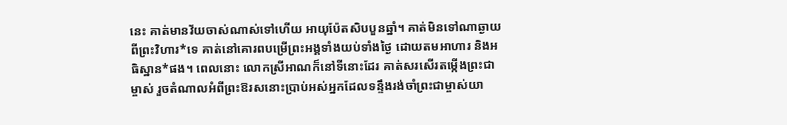នេះ គាត់មានវ័យចាស់ណាស់ទៅហើយ អាយុប៉ែតសិបបួនឆ្នាំ។ គាត់មិនទៅណាឆ្ងាយពីព្រះវិហារ*ទេ គាត់នៅគោរពបម្រើព្រះអង្គទាំងយប់ទាំងថ្ងៃ ដោយតមអាហារ និងអធិស្ឋាន*ផង។ ពេលនោះ លោកស្រីអាណក៏នៅទីនោះដែរ គាត់សរសើរតម្កើងព្រះជាម្ចាស់ រួចតំណាលអំពីព្រះឱរសនោះប្រាប់អស់អ្នកដែលទន្ទឹងរង់ចាំព្រះជាម្ចាស់យា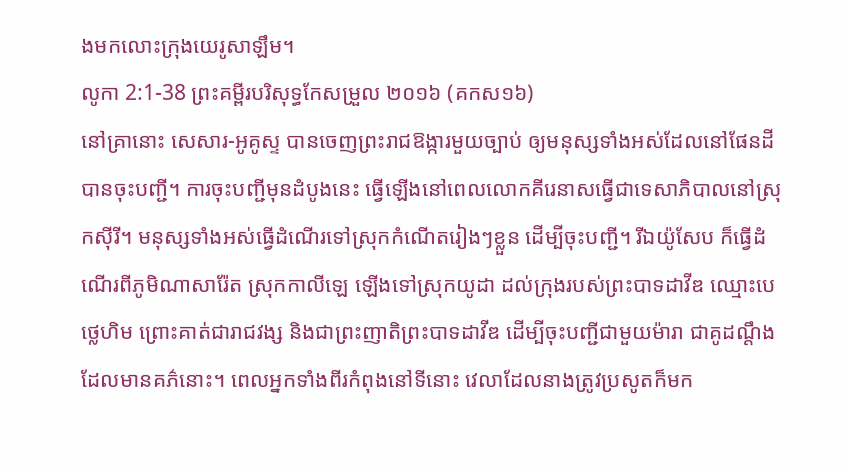ងមកលោះក្រុងយេរូសាឡឹម។
លូកា 2:1-38 ព្រះគម្ពីរបរិសុទ្ធកែសម្រួល ២០១៦ (គកស១៦)
នៅគ្រានោះ សេសារ-អូគូស្ទ បានចេញព្រះរាជឱង្ការមួយច្បាប់ ឲ្យមនុស្សទាំងអស់ដែលនៅផែនដីបានចុះបញ្ជី។ ការចុះបញ្ជីមុនដំបូងនេះ ធ្វើឡើងនៅពេលលោកគីរេនាសធ្វើជាទេសាភិបាលនៅស្រុកស៊ីរី។ មនុស្សទាំងអស់ធ្វើដំណើរទៅស្រុកកំណើតរៀងៗខ្លួន ដើម្បីចុះបញ្ជី។ រីឯយ៉ូសែប ក៏ធ្វើដំណើរពីភូមិណាសារ៉ែត ស្រុកកាលីឡេ ឡើងទៅស្រុកយូដា ដល់ក្រុងរបស់ព្រះបាទដាវីឌ ឈ្មោះបេថ្លេហិម ព្រោះគាត់ជារាជវង្ស និងជាព្រះញាតិព្រះបាទដាវីឌ ដើម្បីចុះបញ្ជីជាមួយម៉ារា ជាគូដណ្តឹងដែលមានគភ៌នោះ។ ពេលអ្នកទាំងពីរកំពុងនៅទីនោះ វេលាដែលនាងត្រូវប្រសូតក៏មក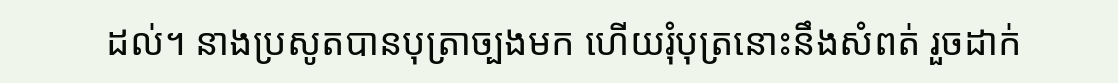ដល់។ នាងប្រសូតបានបុត្រាច្បងមក ហើយរុំបុត្រនោះនឹងសំពត់ រួចដាក់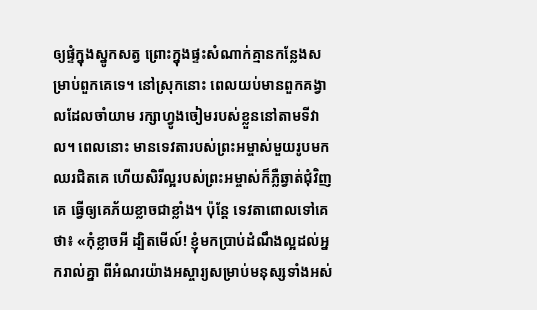ឲ្យផ្ទំក្នុងស្នូកសត្វ ព្រោះក្នុងផ្ទះសំណាក់គ្មានកន្លែងសម្រាប់ពួកគេទេ។ នៅស្រុកនោះ ពេលយប់មានពួកគង្វាលដែលចាំយាម រក្សាហ្វូងចៀមរបស់ខ្លួននៅតាមទីវាល។ ពេលនោះ មានទេវតារបស់ព្រះអម្ចាស់មួយរូបមកឈរជិតគេ ហើយសិរីល្អរបស់ព្រះអម្ចាស់ក៏ភ្លឺឆ្វាត់ជុំវិញគេ ធ្វើឲ្យគេភ័យខ្លាចជាខ្លាំង។ ប៉ុន្តែ ទេវតាពោលទៅគេថា៖ «កុំខ្លាចអី ដ្បិតមើល៍! ខ្ញុំមកប្រាប់ដំណឹងល្អដល់អ្នករាល់គ្នា ពីអំណរយ៉ាងអស្ចារ្យសម្រាប់មនុស្សទាំងអស់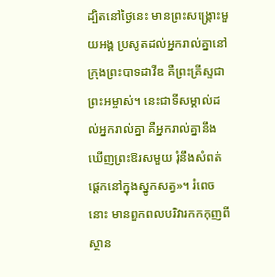ដ្បិតនៅថ្ងៃនេះ មានព្រះសង្គ្រោះមួយអង្គ ប្រសូតដល់អ្នករាល់គ្នានៅក្រុងព្រះបាទដាវីឌ គឺព្រះគ្រីស្ទជាព្រះអម្ចាស់។ នេះជាទីសម្គាល់ដល់អ្នករាល់គ្នា គឺអ្នករាល់គ្នានឹងឃើញព្រះឱរសមួយ រុំនឹងសំពត់ ផ្តេកនៅក្នុងស្នូកសត្វ»។ រំពេចនោះ មានពួកពលបរិវារកកកុញពីស្ថាន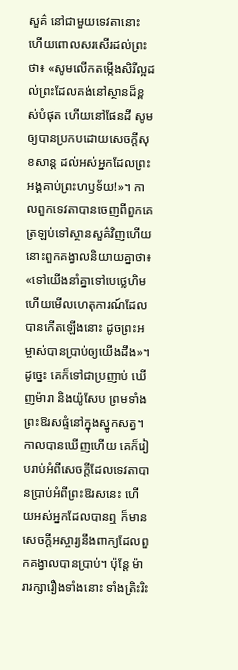សួគ៌ នៅជាមួយទេវតានោះ ហើយពោលសរសើរដល់ព្រះថា៖ «សូមលើកតម្កើងសិរីល្អដល់ព្រះដែលគង់នៅស្ថានដ៏ខ្ពស់បំផុត ហើយនៅផែនដី សូមឲ្យបានប្រកបដោយសេចក្តីសុខសាន្ត ដល់អស់អ្នកដែលព្រះអង្គគាប់ព្រះហឫទ័យ!»។ កាលពួកទេវតាបានចេញពីពួកគេ ត្រឡប់ទៅស្ថានសួគ៌វិញហើយ នោះពួកគង្វាលនិយាយគ្នាថា៖ «ទៅយើងនាំគ្នាទៅបេថ្លេហិម ហើយមើលហេតុការណ៍ដែលបានកើតឡើងនោះ ដូចព្រះអម្ចាស់បានប្រាប់ឲ្យយើងដឹង»។ ដូច្នេះ គេក៏ទៅជាប្រញាប់ ឃើញម៉ារា និងយ៉ូសែប ព្រមទាំងព្រះឱរសផ្ទំនៅក្នុងស្នូកសត្វ។ កាលបានឃើញហើយ គេក៏រៀបរាប់អំពីសេចក្តីដែលទេវតាបានប្រាប់អំពីព្រះឱរសនេះ ហើយអស់អ្នកដែលបានឮ ក៏មានសេចក្តីអស្ចារ្យនឹងពាក្យដែលពួកគង្វាលបានប្រាប់។ ប៉ុន្តែ ម៉ារារក្សារឿងទាំងនោះ ទាំងត្រិះរិះ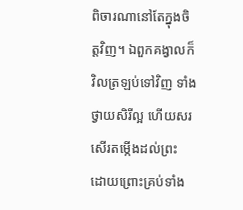ពិចារណានៅតែក្នុងចិត្តវិញ។ ឯពួកគង្វាលក៏វិលត្រឡប់ទៅវិញ ទាំងថ្វាយសិរីល្អ ហើយសរសើរតម្កើងដល់ព្រះ ដោយព្រោះគ្រប់ទាំង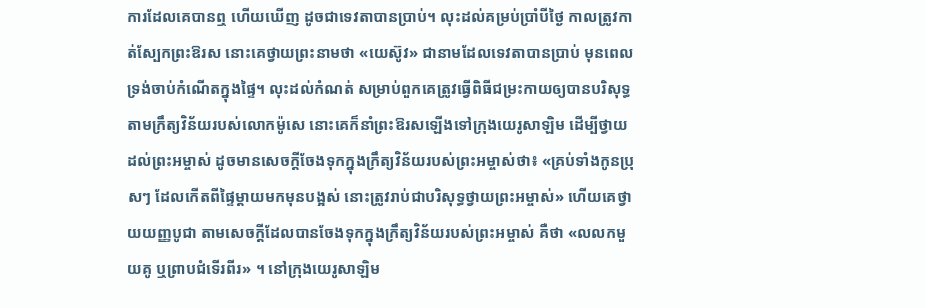ការដែលគេបានឮ ហើយឃើញ ដូចជាទេវតាបានប្រាប់។ លុះដល់គម្រប់ប្រាំបីថ្ងៃ កាលត្រូវកាត់ស្បែកព្រះឱរស នោះគេថ្វាយព្រះនាមថា «យេស៊ូវ» ជានាមដែលទេវតាបានប្រាប់ មុនពេលទ្រង់ចាប់កំណើតក្នុងផ្ទៃ។ លុះដល់កំណត់ សម្រាប់ពួកគេត្រូវធ្វើពិធីជម្រះកាយឲ្យបានបរិសុទ្ធ តាមក្រឹត្យវិន័យរបស់លោកម៉ូសេ នោះគេក៏នាំព្រះឱរសឡើងទៅក្រុងយេរូសាឡិម ដើម្បីថ្វាយដល់ព្រះអម្ចាស់ ដូចមានសេចក្តីចែងទុកក្នុងក្រឹត្យវិន័យរបស់ព្រះអម្ចាស់ថា៖ «គ្រប់ទាំងកូនប្រុសៗ ដែលកើតពីផ្ទៃម្តាយមកមុនបង្អស់ នោះត្រូវរាប់ជាបរិសុទ្ធថ្វាយព្រះអម្ចាស់» ហើយគេថ្វាយយញ្ញបូជា តាមសេចក្តីដែលបានចែងទុកក្នុងក្រឹត្យវិន័យរបស់ព្រះអម្ចាស់ គឺថា «លលកមួយគូ ឬព្រាបជំទើរពីរ» ។ នៅក្រុងយេរូសាឡិម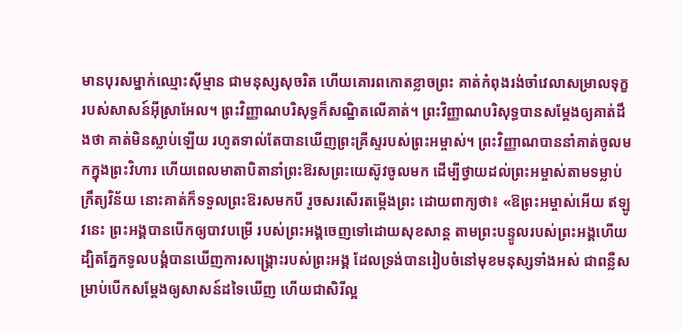មានបុរសម្នាក់ឈ្មោះស៊ីម្មាន ជាមនុស្សសុចរិត ហើយគោរពកោតខ្លាចព្រះ គាត់កំពុងរង់ចាំវេលាសម្រាលទុក្ខរបស់សាសន៍អ៊ីស្រាអែល។ ព្រះវិញ្ញាណបរិសុទ្ធក៏សណ្ឋិតលើគាត់។ ព្រះវិញ្ញាណបរិសុទ្ធបានសម្តែងឲ្យគាត់ដឹងថា គាត់មិនស្លាប់ឡើយ រហូតទាល់តែបានឃើញព្រះគ្រីស្ទរបស់ព្រះអម្ចាស់។ ព្រះវិញ្ញាណបាននាំគាត់ចូលមកក្នុងព្រះវិហារ ហើយពេលមាតាបិតានាំព្រះឱរសព្រះយេស៊ូវចូលមក ដើម្បីថ្វាយដល់ព្រះអម្ចាស់តាមទម្លាប់ក្រឹត្យវិន័យ នោះគាត់ក៏ទទួលព្រះឱរសមកបី រួចសរសើរតម្កើងព្រះ ដោយពាក្យថា៖ «ឱព្រះអម្ចាស់អើយ ឥឡូវនេះ ព្រះអង្គបានបើកឲ្យបាវបម្រើ របស់ព្រះអង្គចេញទៅដោយសុខសាន្ត តាមព្រះបន្ទូលរបស់ព្រះអង្គហើយ ដ្បិតភ្នែកទូលបង្គំបានឃើញការសង្គ្រោះរបស់ព្រះអង្គ ដែលទ្រង់បានរៀបចំនៅមុខមនុស្សទាំងអស់ ជាពន្លឺសម្រាប់បើកសម្តែងឲ្យសាសន៍ដទៃឃើញ ហើយជាសិរីល្អ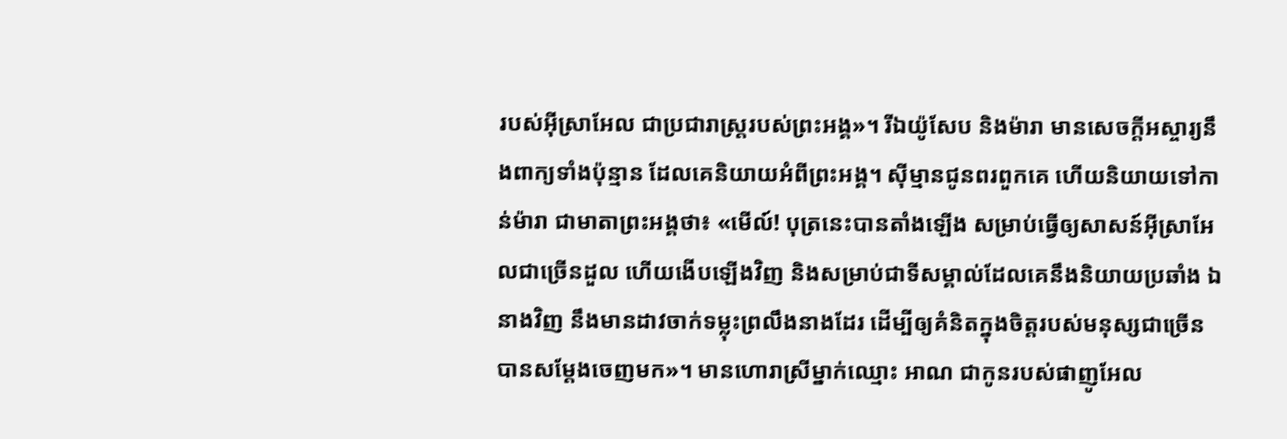របស់អ៊ីស្រាអែល ជាប្រជារាស្ត្ររបស់ព្រះអង្គ»។ រីឯយ៉ូសែប និងម៉ារា មានសេចក្តីអស្ចារ្យនឹងពាក្យទាំងប៉ុន្មាន ដែលគេនិយាយអំពីព្រះអង្គ។ ស៊ីម្មានជូនពរពួកគេ ហើយនិយាយទៅកាន់ម៉ារា ជាមាតាព្រះអង្គថា៖ «មើល៍! បុត្រនេះបានតាំងឡើង សម្រាប់ធ្វើឲ្យសាសន៍អ៊ីស្រាអែលជាច្រើនដួល ហើយងើបឡើងវិញ និងសម្រាប់ជាទីសម្គាល់ដែលគេនឹងនិយាយប្រឆាំង ឯនាងវិញ នឹងមានដាវចាក់ទម្លុះព្រលឹងនាងដែរ ដើម្បីឲ្យគំនិតក្នុងចិត្តរបស់មនុស្សជាច្រើនបានសម្តែងចេញមក»។ មានហោរាស្រីម្នាក់ឈ្មោះ អាណ ជាកូនរបស់ផាញូអែល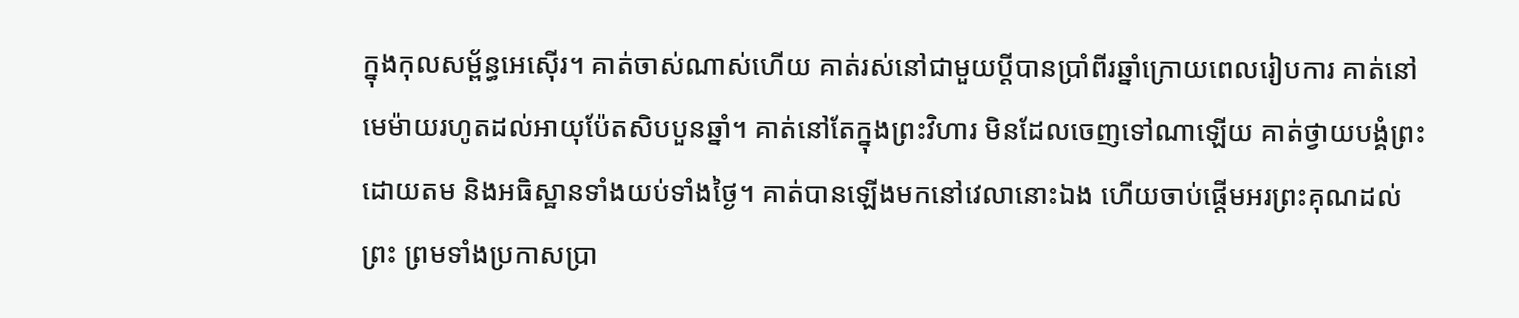ក្នុងកុលសម្ព័ន្ធអេស៊ើរ។ គាត់ចាស់ណាស់ហើយ គាត់រស់នៅជាមួយប្តីបានប្រាំពីរឆ្នាំក្រោយពេលរៀបការ គាត់នៅមេម៉ាយរហូតដល់អាយុប៉ែតសិបបួនឆ្នាំ។ គាត់នៅតែក្នុងព្រះវិហារ មិនដែលចេញទៅណាឡើយ គាត់ថ្វាយបង្គំព្រះ ដោយតម និងអធិស្ឋានទាំងយប់ទាំងថ្ងៃ។ គាត់បានឡើងមកនៅវេលានោះឯង ហើយចាប់ផ្តើមអរព្រះគុណដល់ព្រះ ព្រមទាំងប្រកាសប្រា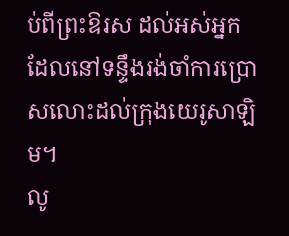ប់ពីព្រះឱរស ដល់អស់អ្នកដែលនៅទន្ទឹងរង់ចាំការប្រោសលោះដល់ក្រុងយេរូសាឡិម។
លូ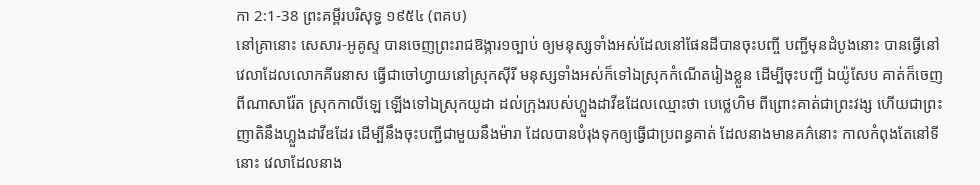កា 2:1-38 ព្រះគម្ពីរបរិសុទ្ធ ១៩៥៤ (ពគប)
នៅគ្រានោះ សេសារ-អូគូស្ទ បានចេញព្រះរាជឱង្ការ១ច្បាប់ ឲ្យមនុស្សទាំងអស់ដែលនៅផែនដីបានចុះបញ្ចី បញ្ជីមុនដំបូងនោះ បានធ្វើនៅវេលាដែលលោកគីរេនាស ធ្វើជាចៅហ្វាយនៅស្រុកស៊ីរី មនុស្សទាំងអស់ក៏ទៅឯស្រុកកំណើតរៀងខ្លួន ដើម្បីចុះបញ្ជី ឯយ៉ូសែប គាត់ក៏ចេញពីណាសារ៉ែត ស្រុកកាលីឡេ ឡើងទៅឯស្រុកយូដា ដល់ក្រុងរបស់ហ្លួងដាវីឌដែលឈ្មោះថា បេថ្លេហិម ពីព្រោះគាត់ជាព្រះវង្ស ហើយជាព្រះញាតិនឹងហ្លួងដាវីឌដែរ ដើម្បីនឹងចុះបញ្ជីជាមួយនឹងម៉ារា ដែលបានបំរុងទុកឲ្យធ្វើជាប្រពន្ធគាត់ ដែលនាងមានគភ៌នោះ កាលកំពុងតែនៅទីនោះ វេលាដែលនាង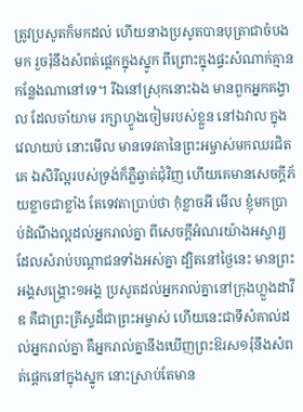ត្រូវប្រសូតក៏មកដល់ ហើយនាងប្រសូតបានបុត្រាជាចំបងមក រួចរុំនឹងសំពត់ផ្តេកក្នុងស្នូក ពីព្រោះក្នុងផ្ទះសំណាក់គ្មានកន្លែងណានៅទេ។ រីឯនៅស្រុកនោះឯង មានពួកអ្នកគង្វាល ដែលចាំយាម រក្សាហ្វូងចៀមរបស់ខ្លួន នៅឯវាល ក្នុងវេលាយប់ នោះមើល មានទេវតានៃព្រះអម្ចាស់មកឈរជិតគេ ឯសិរីល្អរបស់ទ្រង់ក៏ភ្លឺឆ្វាត់ជុំវិញ ហើយគេមានសេចក្ដីភ័យខ្លាចជាខ្លាំង តែទេវតាប្រាប់ថា កុំខ្លាចអី មើល ខ្ញុំមកប្រាប់ដំណឹងល្អដល់អ្នករាល់គ្នា ពីសេចក្ដីអំណរយ៉ាងអស្ចារ្យ ដែលសំរាប់បណ្តាជនទាំងអស់គ្នា ដ្បិតនៅថ្ងៃនេះ មានព្រះអង្គសង្គ្រោះ១អង្គ ប្រសូតដល់អ្នករាល់គ្នានៅក្រុងហ្លួងដាវីឌ គឺជាព្រះគ្រីស្ទដ៏ជាព្រះអម្ចាស់ ហើយនេះជាទីសំគាល់ដល់អ្នករាល់គ្នា គឺអ្នករាល់គ្នានឹងឃើញព្រះឱរស១រុំនឹងសំពត់ផ្តេកនៅក្នុងស្នូក នោះស្រាប់តែមាន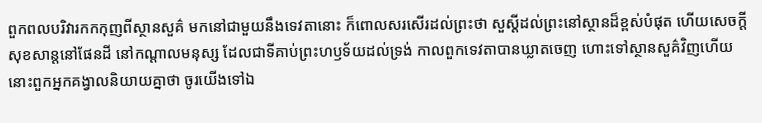ពួកពលបរិវារកកកុញពីស្ថានសួគ៌ មកនៅជាមួយនឹងទេវតានោះ ក៏ពោលសរសើរដល់ព្រះថា សួស្តីដល់ព្រះនៅស្ថានដ៏ខ្ពស់បំផុត ហើយសេចក្ដីសុខសាន្តនៅផែនដី នៅកណ្តាលមនុស្ស ដែលជាទីគាប់ព្រះហឫទ័យដល់ទ្រង់ កាលពួកទេវតាបានឃ្លាតចេញ ហោះទៅស្ថានសួគ៌វិញហើយ នោះពួកអ្នកគង្វាលនិយាយគ្នាថា ចូរយើងទៅឯ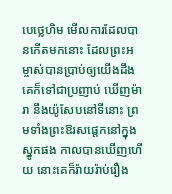បេថ្លេហិម មើលការដែលបានកើតមកនោះ ដែលព្រះអម្ចាស់បានប្រាប់ឲ្យយើងដឹង គេក៏ទៅជាប្រញាប់ ឃើញម៉ារា នឹងយ៉ូសែបនៅទីនោះ ព្រមទាំងព្រះឱរសផ្តេកនៅក្នុងស្នូកផង កាលបានឃើញហើយ នោះគេក៏រ៉ាយរ៉ាប់រឿង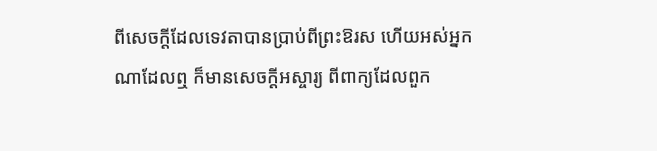ពីសេចក្ដីដែលទេវតាបានប្រាប់ពីព្រះឱរស ហើយអស់អ្នកណាដែលឮ ក៏មានសេចក្ដីអស្ចារ្យ ពីពាក្យដែលពួក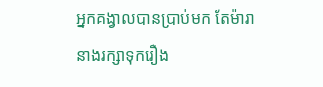អ្នកគង្វាលបានប្រាប់មក តែម៉ារា នាងរក្សាទុករឿង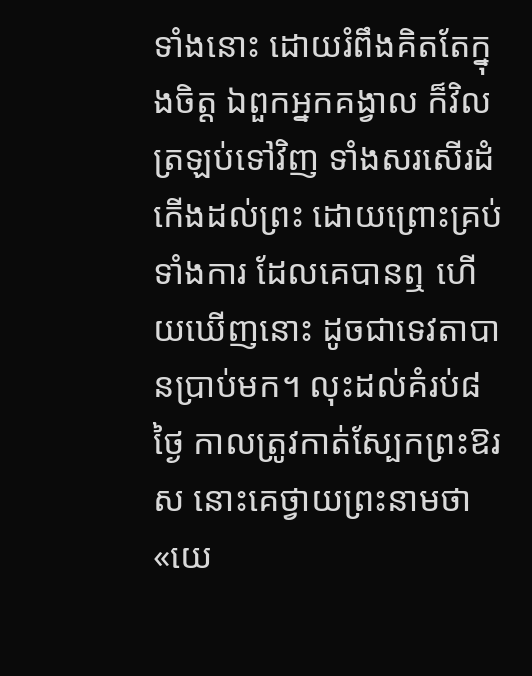ទាំងនោះ ដោយរំពឹងគិតតែក្នុងចិត្ត ឯពួកអ្នកគង្វាល ក៏វិលត្រឡប់ទៅវិញ ទាំងសរសើរដំកើងដល់ព្រះ ដោយព្រោះគ្រប់ទាំងការ ដែលគេបានឮ ហើយឃើញនោះ ដូចជាទេវតាបានប្រាប់មក។ លុះដល់គំរប់៨ថ្ងៃ កាលត្រូវកាត់ស្បែកព្រះឱរស នោះគេថ្វាយព្រះនាមថា «យេ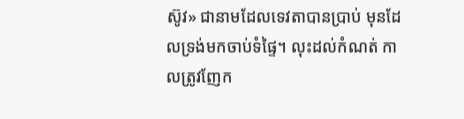ស៊ូវ» ជានាមដែលទេវតាបានប្រាប់ មុនដែលទ្រង់មកចាប់ទំផ្ទៃ។ លុះដល់កំណត់ កាលត្រូវញែក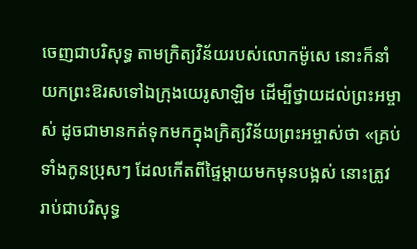ចេញជាបរិសុទ្ធ តាមក្រិត្យវិន័យរបស់លោកម៉ូសេ នោះក៏នាំយកព្រះឱរសទៅឯក្រុងយេរូសាឡិម ដើម្បីថ្វាយដល់ព្រះអម្ចាស់ ដូចជាមានកត់ទុកមកក្នុងក្រិត្យវិន័យព្រះអម្ចាស់ថា «គ្រប់ទាំងកូនប្រុសៗ ដែលកើតពីផ្ទៃម្តាយមកមុនបង្អស់ នោះត្រូវរាប់ជាបរិសុទ្ធ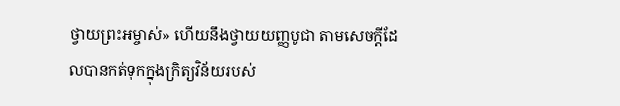ថ្វាយព្រះអម្ចាស់» ហើយនឹងថ្វាយយញ្ញបូជា តាមសេចក្ដីដែលបានកត់ទុកក្នុងក្រិត្យវិន័យរបស់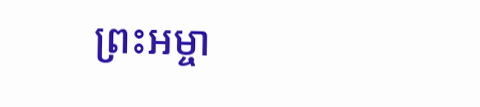ព្រះអម្ចា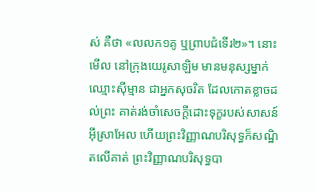ស់ គឺថា «លលក១គូ ឬព្រាបជំទើរ២»។ នោះមើល នៅក្រុងយេរូសាឡិម មានមនុស្សម្នាក់ឈ្មោះស៊ីម្មាន ជាអ្នកសុចរិត ដែលកោតខ្លាចដល់ព្រះ គាត់រង់ចាំសេចក្ដីដោះទុក្ខរបស់សាសន៍អ៊ីស្រាអែល ហើយព្រះវិញ្ញាណបរិសុទ្ធក៏សណ្ឋិតលើគាត់ ព្រះវិញ្ញាណបរិសុទ្ធបា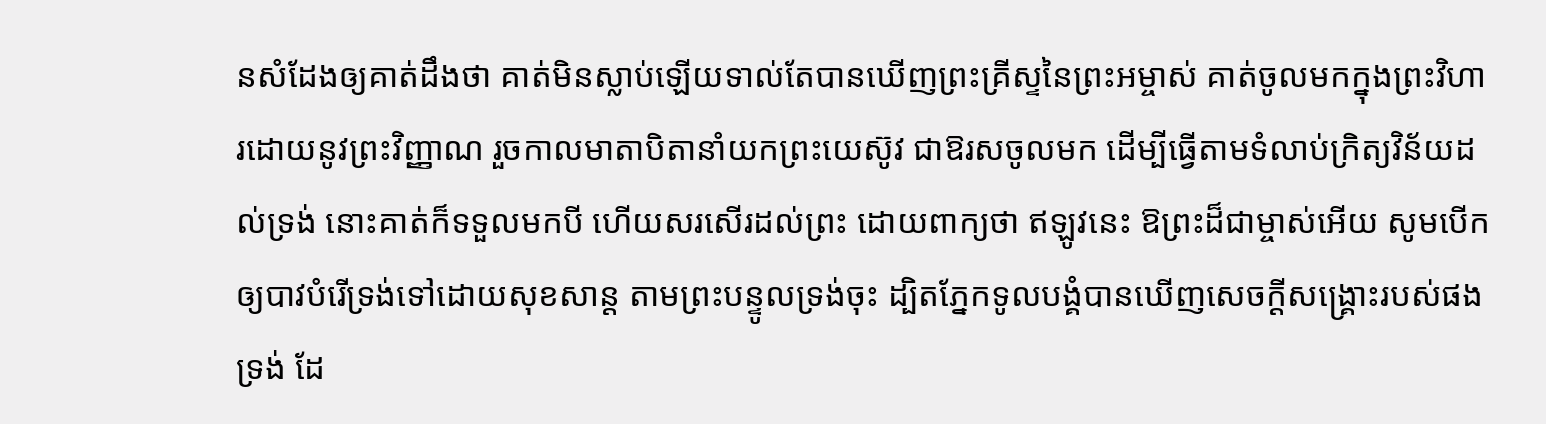នសំដែងឲ្យគាត់ដឹងថា គាត់មិនស្លាប់ឡើយទាល់តែបានឃើញព្រះគ្រីស្ទនៃព្រះអម្ចាស់ គាត់ចូលមកក្នុងព្រះវិហារដោយនូវព្រះវិញ្ញាណ រួចកាលមាតាបិតានាំយកព្រះយេស៊ូវ ជាឱរសចូលមក ដើម្បីធ្វើតាមទំលាប់ក្រិត្យវិន័យដល់ទ្រង់ នោះគាត់ក៏ទទួលមកបី ហើយសរសើរដល់ព្រះ ដោយពាក្យថា ឥឡូវនេះ ឱព្រះដ៏ជាម្ចាស់អើយ សូមបើកឲ្យបាវបំរើទ្រង់ទៅដោយសុខសាន្ត តាមព្រះបន្ទូលទ្រង់ចុះ ដ្បិតភ្នែកទូលបង្គំបានឃើញសេចក្ដីសង្គ្រោះរបស់ផងទ្រង់ ដែ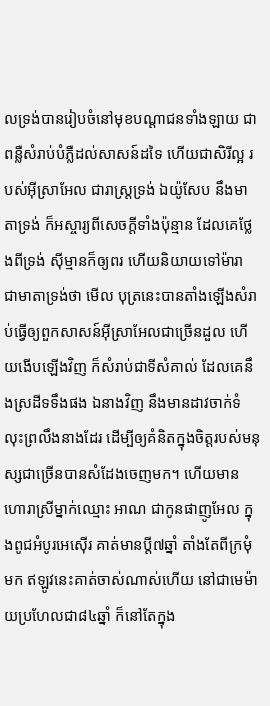លទ្រង់បានរៀបចំនៅមុខបណ្តាជនទាំងឡាយ ជាពន្លឺសំរាប់បំភ្លឺដល់សាសន៍ដទៃ ហើយជាសិរីល្អ របស់អ៊ីស្រាអែល ជារាស្ត្រទ្រង់ ឯយ៉ូសែប នឹងមាតាទ្រង់ ក៏អស្ចារ្យពីសេចក្ដីទាំងប៉ុន្មាន ដែលគេថ្លែងពីទ្រង់ ស៊ីម្មានក៏ឲ្យពរ ហើយនិយាយទៅម៉ារា ជាមាតាទ្រង់ថា មើល បុត្រនេះបានតាំងឡើងសំរាប់ធ្វើឲ្យពួកសាសន៍អ៊ីស្រាអែលជាច្រើនដួល ហើយងើបឡើងវិញ ក៏សំរាប់ជាទីសំគាល់ ដែលគេនឹងស្រដីទទឹងផង ឯនាងវិញ នឹងមានដាវចាក់ទំលុះព្រលឹងនាងដែរ ដើម្បីឲ្យគំនិតក្នុងចិត្តរបស់មនុស្សជាច្រើនបានសំដែងចេញមក។ ហើយមានហោរាស្រីម្នាក់ឈ្មោះ អាណ ជាកូនផាញូអែល ក្នុងពូជអំបូរអេស៊ើរ គាត់មានប្ដី៧ឆ្នាំ តាំងតែពីក្រមុំមក ឥឡូវនេះគាត់ចាស់ណាស់ហើយ នៅជាមេម៉ាយប្រហែលជា៨៤ឆ្នាំ ក៏នៅតែក្នុង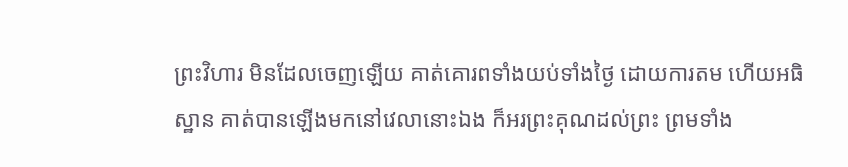ព្រះវិហារ មិនដែលចេញឡើយ គាត់គោរពទាំងយប់ទាំងថ្ងៃ ដោយការតម ហើយអធិស្ឋាន គាត់បានឡើងមកនៅវេលានោះឯង ក៏អរព្រះគុណដល់ព្រះ ព្រមទាំង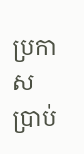ប្រកាសប្រាប់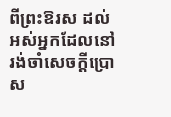ពីព្រះឱរស ដល់អស់អ្នកដែលនៅរង់ចាំសេចក្ដីប្រោស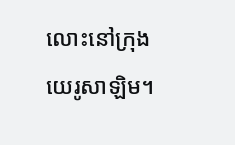លោះនៅក្រុងយេរូសាឡិម។